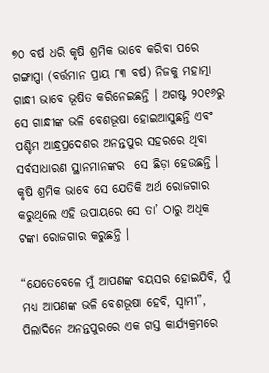୭୦ ବର୍ଷ ଧରି କୃଷି ଶ୍ରମିକ ଭାବେ କରିବା ପରେ ଗଙ୍ଗାପ୍ପା (ବର୍ତ୍ତମାନ ପ୍ରାୟ ୮୩ ବର୍ଷ) ନିଜକୁ ମହାତ୍ମା ଗାନ୍ଧୀ ଭାବେ ଭୂଷିତ କରିନେଇଛନ୍ତି । ଅଗଷ୍ଟ ୨୦୧୬ରୁ ସେ ଗାନ୍ଧୀଙ୍କ ଭଳି ବେଶଭୂଷା ହୋଇଆସୁଛନ୍ତି ଏବଂ ପଶ୍ଚିମ ଆନ୍ଧ୍ରପ୍ରଦେଶର ଅନନ୍ତପୁର ସହରରେ ଥିବା ସର୍ବସାଧାରଣ ସ୍ଥାନମାନଙ୍କର  ସେ ଛିଡ଼ା ହେଉଛନ୍ତି । କୃଷି ଶ୍ରମିକ ଭାବେ ସେ ଯେତିକି ଅର୍ଥ ରୋଜଗାର କରୁଥିଲେ ଏହି ଉପାୟରେ ସେ ତା’ ଠାରୁ ଅଧିକ ଟଙ୍କା ରୋଜଗାର କରୁଛନ୍ତି ।

“ଯେତେବେଳେ ମୁଁ ଆପଣଙ୍କ ବୟସର ହୋଇଯିବି, ମୁଁ ମଧ୍ୟ ଆପଣଙ୍କ ଭଳି ବେଶଭୂଷା ହେବି, ସ୍ୱାମୀ”, ପିଲାଦିନେ ଅନନ୍ତପୁରରେ ଏକ ଗସ୍ତ କାର୍ଯ୍ୟକ୍ରମରେ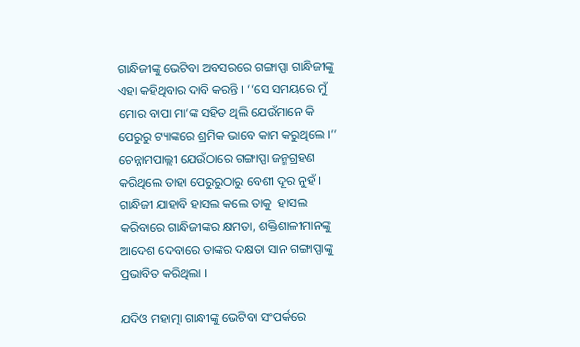ଗାନ୍ଧିଜୀଙ୍କୁ ଭେଟିବା ଅବସରରେ ଗଙ୍ଗାପ୍ପା ଗାନ୍ଧିଜୀଙ୍କୁ ଏହା କହିଥିବାର ଦାବି କରନ୍ତି । ‘‘ସେ ସମୟରେ ମୁଁ ମୋର ବାପା ମା’ଙ୍କ ସହିତ ଥିଲି ଯେଉଁମାନେ କି ପେରୁରୁ ଟ୍ୟାଙ୍କରେ ଶ୍ରମିକ ଭାବେ କାମ କରୁଥିଲେ ।’’ ଚେନ୍ନାମପାଲ୍ଲୀ ଯେଉଁଠାରେ ଗଙ୍ଗାପ୍ପା ଜନ୍ମଗ୍ରହଣ କରିଥିଲେ ତାହା ପେରୁରୁଠାରୁ ବେଶୀ ଦୂର ନୁହଁ । ଗାନ୍ଧିଜୀ ଯାହାବି ହାସଲ କଲେ ତାକୁ  ହାସଲ କରିବାରେ ଗାନ୍ଧିଜୀଙ୍କର କ୍ଷମତା, ଶକ୍ତିଶାଳୀମାନଙ୍କୁ ଆଦେଶ ଦେବାରେ ତାଙ୍କର ଦକ୍ଷତା ସାନ ଗଙ୍ଗାପ୍ପାଙ୍କୁ ପ୍ରଭାବିତ କରିଥିଲା ।

ଯଦିଓ ମହାତ୍ମା ଗାନ୍ଧୀଙ୍କୁ ଭେଟିବା ସଂପର୍କରେ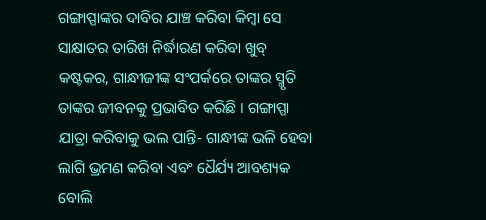ଗଙ୍ଗାପ୍ପାଙ୍କର ଦାବିର ଯାଞ୍ଚ କରିବା କିମ୍ବା ସେ ସାକ୍ଷାତର ତାରିଖ ନିର୍ଦ୍ଧାରଣ କରିବା ଖୁବ୍ କଷ୍ଟକର, ଗାନ୍ଧୀଜୀଙ୍କ ସଂପର୍କରେ ତାଙ୍କର ସ୍ମୃତି ତାଙ୍କର ଜୀବନକୁ ପ୍ରଭାବିତ କରିଛି । ଗଙ୍ଗାପ୍ପା ଯାତ୍ରା କରିବାକୁ ଭଲ ପାନ୍ତି- ଗାନ୍ଧୀଙ୍କ ଭଳି ହେବା ଲାଗି ଭ୍ରମଣ କରିବା ଏବଂ ଧୈର୍ଯ୍ୟ ଆବଶ୍ୟକ ବୋଲି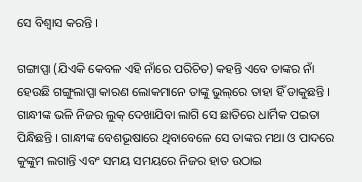ସେ ବିଶ୍ୱାସ କରନ୍ତି ।

ଗଙ୍ଗାପ୍ପା (ଯିଏକି କେବଳ ଏହି ନାଁରେ ପରିଚିତ) କହନ୍ତି ଏବେ ତାଙ୍କର ନାଁ ହେଉଛି ଗଙ୍ଗୁଲାପ୍ପା କାରଣ ଲୋକମାନେ ତାଙ୍କୁ ଭୁଲ୍‌ରେ ତାହା ହିଁ ଡାକୁଛନ୍ତି । ଗାନ୍ଧୀଙ୍କ ଭଳି ନିଜର ଲୁକ୍ ଦେଖାଯିବା ଲାଗି ସେ ଛାତିରେ ଧାର୍ମିକ ପଇତା ପିନ୍ଧିଛନ୍ତି । ଗାନ୍ଧୀଙ୍କ ବେଶଭୂଷାରେ ଥିବାବେଳେ ସେ ତାଙ୍କର ମଥା ଓ ପାଦରେ କୁଙ୍କୁମ ଲଗାନ୍ତି ଏବଂ ସମୟ ସମୟରେ ନିଜର ହାତ ଉଠାଇ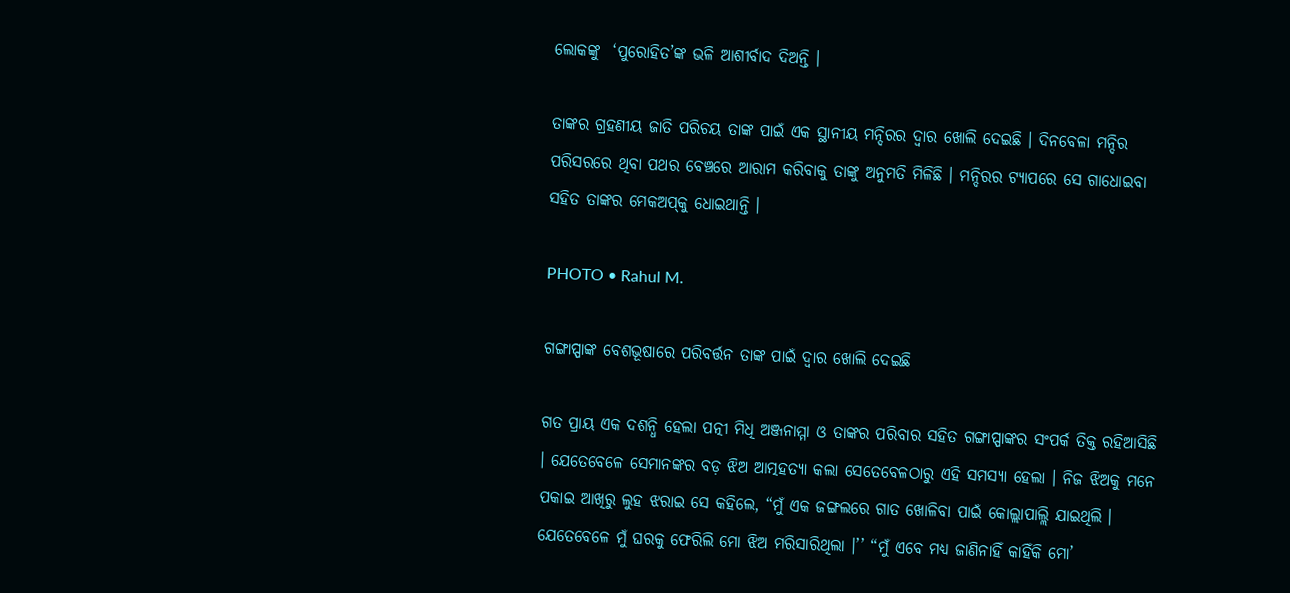ଲୋକଙ୍କୁ  ‘ପୁରୋହିତ’ଙ୍କ ଭଳି ଆଶୀର୍ବାଦ ଦିଅନ୍ତି ।

ତାଙ୍କର ଗ୍ରହଣୀୟ ଜାତି ପରିଚୟ ତାଙ୍କ ପାଇଁ ଏକ ସ୍ଥାନୀୟ ମନ୍ଦିରର ଦ୍ୱାର ଖୋଲି ଦେଇଛି । ଦିନବେଳା ମନ୍ଦିର ପରିସରରେ ଥିବା ପଥର ବେଞ୍ଚରେ ଆରାମ କରିବାକୁ ତାଙ୍କୁ ଅନୁମତି ମିଳିଛି । ମନ୍ଦିରର ଟ୍ୟାପରେ ସେ ଗାଧୋଇବା ସହିତ ତାଙ୍କର ମେକଅପ୍‌କୁ ଧୋଇଥାନ୍ତି ।

PHOTO • Rahul M.

ଗଙ୍ଗାପ୍ପାଙ୍କ ବେଶଭୂଷାରେ ପରିବର୍ତ୍ତନ ତାଙ୍କ ପାଇଁ ଦ୍ୱାର ଖୋଲି ଦେଇଛି

ଗତ ପ୍ରାୟ ଏକ ଦଶନ୍ଧି ହେଲା ପତ୍ନୀ ମିଧି ଅଞ୍ଜନାମ୍ମା ଓ ତାଙ୍କର ପରିବାର ସହିତ ଗଙ୍ଗାପ୍ପାଙ୍କର ସଂପର୍କ ତିକ୍ତ ରହିଆସିଛି । ଯେତେବେଳେ ସେମାନଙ୍କର ବଡ଼ ଝିଅ ଆତ୍ମହତ୍ୟା କଲା ସେତେବେଳଠାରୁ ଏହି ସମସ୍ୟା ହେଲା । ନିଜ ଝିଅକୁ ମନେ ପକାଇ ଆଖିରୁ ଲୁହ ଝରାଇ ସେ କହିଲେ, “ମୁଁ ଏକ ଜଙ୍ଗଲରେ ଗାତ ଖୋଳିବା ପାଇଁ କୋଲ୍ଲାପାଲ୍ଲି ଯାଇଥିଲି । ଯେତେବେଳେ ମୁଁ ଘରକୁ ଫେରିଲି ମୋ ଝିଅ ମରିସାରିଥିଲା ।’’ “ମୁଁ ଏବେ ମଧ୍ୟ ଜାଣିନାହିଁ କାହିଁକି ମୋ’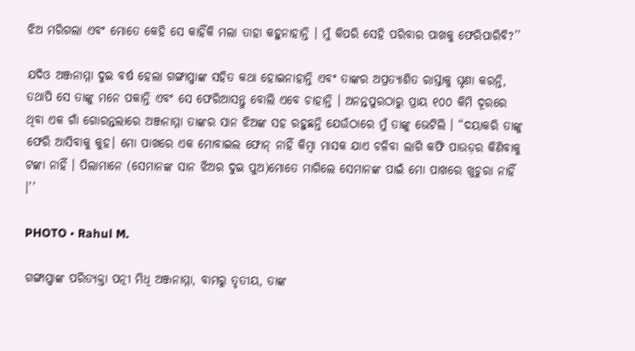ଝିଅ ମରିଗଲା ଏବଂ ମୋତେ କେହି ସେ କାହିଁକି ମଲା ତାହା କହୁନାହାନ୍ତି । ମୁଁ କିପରି ସେହି ପରିବାର ପାଖକୁ ଫେରିପାରିବି?’’

ଯଦିଓ ଅଞ୍ଜନାମ୍ମା ଦୁଇ ବର୍ଷ ହେଲା ଗଙ୍ଗାପ୍ପାଙ୍କ ସହିତ କଥା ହୋଇନାହାନ୍ତି ଏବଂ ତାଙ୍କର ଅପ୍ରତ୍ୟାଶିତ ରାସ୍ତାକୁ ଘୃଣା କରନ୍ତି, ତଥାପି ସେ ତାଙ୍କୁ ମନେ ପକାନ୍ତି ଏବଂ ସେ ଫେରିଆସନ୍ତୁ ବୋଲି ଏବେ ଚାହାନ୍ତି । ଅନନ୍ତପୁରଠାରୁ ପ୍ରାୟ ୧୦୦ କିମି ଦୂରରେ ଥିବା ଏକ ଗାଁ ଗୋରନ୍ତଲାରେ ଅଞ୍ଜନାମ୍ମା ତାଙ୍କର ସାନ ଝିଅଙ୍କ ସହ ରହୁଛନ୍ତି ଯେଉଁଠାରେ ମୁଁ ତାଙ୍କୁ ଭେଟିଲି । “ଦୟାକରି ତାଙ୍କୁ ଫେରି ଆସିବାକୁ କୁହ। ମୋ ପାଖରେ ଏକ ମୋବାଇଲ ଫୋନ୍ ନାହିଁ କିମ୍ବା ମାସକ ଯାଏ ଚଳିବା ଲାଗି କଫି ପାଉଡ଼ର କିଣିବାକୁ ଟଙ୍କା ନାହିଁ । ପିଲାମାନେ (ସେମାନଙ୍କ ସାନ ଝିଅର ଦୁଇ ପୁଅ)ମୋତେ ମାଗିଲେ ସେମାନଙ୍କ ପାଇଁ ମୋ ପାଖରେ ଖୁଚୁରା ନାହିଁ ।’’

PHOTO • Rahul M.

ଗଙ୍ଗାପ୍ପାଙ୍କ ପରିତ୍ୟକ୍ତା ପତ୍ନୀ ମିଧି ଅଞ୍ଜନାମ୍ମା, ବାମରୁ ତୃତୀୟ, ତାଙ୍କ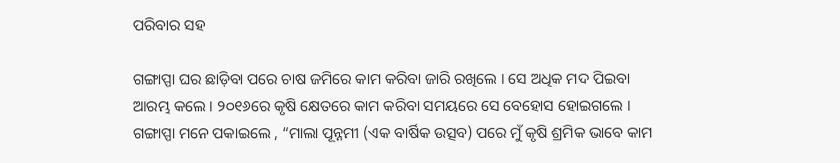ପରିବାର ସହ

ଗଙ୍ଗାପ୍ପା ଘର ଛାଡ଼ିବା ପରେ ଚାଷ ଜମିରେ କାମ କରିବା ଜାରି ରଖିଲେ । ସେ ଅଧିକ ମଦ ପିଇବା ଆରମ୍ଭ କଲେ । ୨୦୧୬ରେ କୃଷି କ୍ଷେତରେ କାମ କରିବା ସମୟରେ ସେ ବେହୋସ ହୋଇଗଲେ । ଗଙ୍ଗାପ୍ପା ମନେ ପକାଇଲେ , “ମାଲା ପୂନ୍ନମୀ (ଏକ ବାର୍ଷିକ ଉତ୍ସବ) ପରେ ମୁଁ କୃଷି ଶ୍ରମିକ ଭାବେ କାମ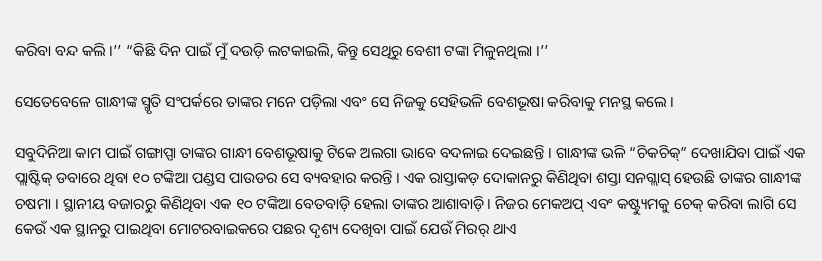କରିବା ବନ୍ଦ କଲି ।’’ “କିଛି ଦିନ ପାଇଁ ମୁଁ ଦଉଡ଼ି ଲଟକାଇଲି, କିନ୍ତୁ ସେଥିରୁ ବେଶୀ ଟଙ୍କା ମିଳୁନଥିଲା ।’’

ସେତେବେଳେ ଗାନ୍ଧୀଙ୍କ ସ୍ମୃତି ସଂପର୍କରେ ତାଙ୍କର ମନେ ପଡ଼ିଲା ଏବଂ ସେ ନିଜକୁ ସେହିଭଳି ବେଶଭୂଷା କରିବାକୁ ମନସ୍ଥ କଲେ ।

ସବୁଦିନିଆ କାମ ପାଇଁ ଗଙ୍ଗାପ୍ପା ତାଙ୍କର ଗାନ୍ଧୀ ବେଶଭୂଷାକୁ ଟିକେ ଅଲଗା ଭାବେ ବଦଳାଇ ଦେଇଛନ୍ତି । ଗାନ୍ଧୀଙ୍କ ଭଳି “ଚିକଚିକ୍” ଦେଖାଯିବା ପାଇଁ ଏକ ପ୍ଲାଷ୍ଟିକ୍ ଡବାରେ ଥିବା ୧୦ ଟଙ୍କିଆ ପଣ୍ଡସ ପାଉଡର ସେ ବ୍ୟବହାର କରନ୍ତି । ଏକ ରାସ୍ତାକଡ଼ ଦୋକାନରୁ କିଣିଥିବା ଶସ୍ତା ସନଗ୍ଲାସ୍ ହେଉଛି ତାଙ୍କର ଗାନ୍ଧୀଙ୍କ ଚଷମା । ସ୍ଥାନୀୟ ବଜାରରୁ କିଣିଥିବା ଏକ ୧୦ ଟଙ୍କିଆ ବେତବାଡ଼ି ହେଲା ତାଙ୍କର ଆଶାବାଡ଼ି। ନିଜର ମେକଅପ୍ ଏବଂ କଷ୍ଟ୍ୟୁମକୁ ଚେକ୍ କରିବା ଲାଗି ସେ କେଉଁ ଏକ ସ୍ଥାନରୁ ପାଇଥିବା ମୋଟରବାଇକରେ ପଛର ଦୃଶ୍ୟ ଦେଖିବା ପାଇଁ ଯେଉଁ ମିରର୍ ଥାଏ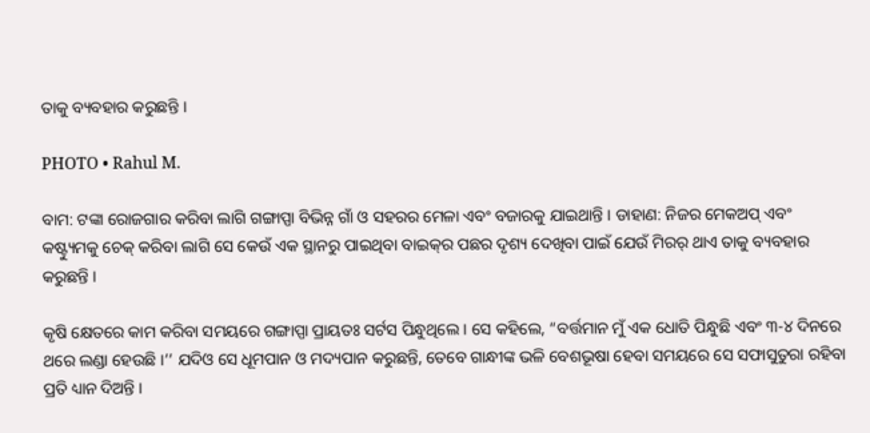ତାକୁ ବ୍ୟବହାର କରୁଛନ୍ତି ।

PHOTO • Rahul M.

ବାମ: ଟଙ୍କା ରୋଜଗାର କରିବା ଲାଗି ଗଙ୍ଗାପ୍ପା ବିଭିନ୍ନ ଗାଁ ଓ ସହରର ମେଳା ଏବଂ ବଜାରକୁ ଯାଇଥାନ୍ତି । ଡାହାଣ: ନିଜର ମେକଅପ୍ ଏବଂ କଷ୍ଟ୍ୟୁମକୁ ଚେକ୍ କରିବା ଲାଗି ସେ କେଉଁ ଏକ ସ୍ଥାନରୁ ପାଇଥିବା ବାଇକ୍‌ର ପଛର ଦୃଶ୍ୟ ଦେଖିବା ପାଇଁ ଯେଉଁ ମିରର୍ ଥାଏ ତାକୁ ବ୍ୟବହାର କରୁଛନ୍ତି ।

କୃଷି କ୍ଷେତରେ କାମ କରିବା ସମୟରେ ଗଙ୍ଗାପ୍ପା ପ୍ରାୟତଃ ସର୍ଟସ ପିନ୍ଧୁଥିଲେ । ସେ କହିଲେ, “ବର୍ତ୍ତମାନ ମୁଁ ଏକ ଧୋତି ପିନ୍ଧୁଛି ଏବଂ ୩-୪ ଦିନରେ ଥରେ ଲଣ୍ଡା ହେଉଛି ।’’ ଯଦିଓ ସେ ଧୂମପାନ ଓ ମଦ୍ୟପାନ କରୁଛନ୍ତି, ତେବେ ଗାନ୍ଧୀଙ୍କ ଭଳି ବେଶଭୂଷା ହେବା ସମୟରେ ସେ ସଫାସୁତୁରା ରହିବା ପ୍ରତି ଧ୍ୟାନ ଦିଅନ୍ତି ।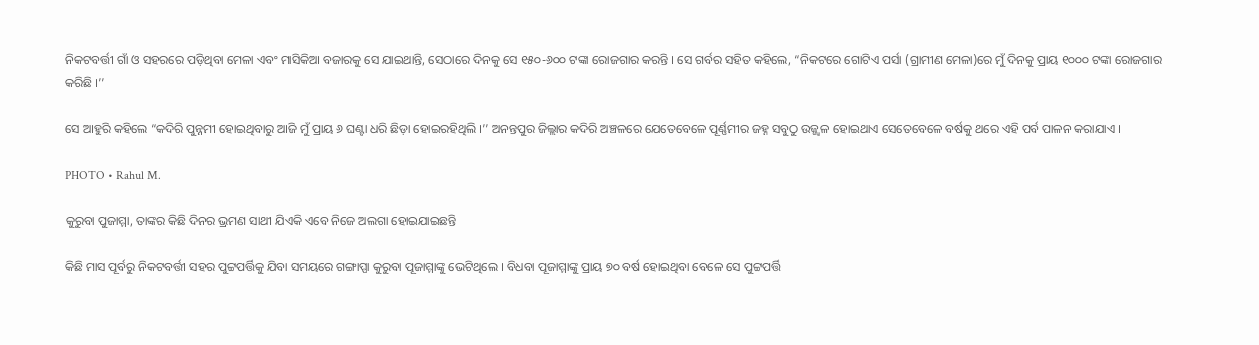ନିକଟବର୍ତ୍ତୀ ଗାଁ ଓ ସହରରେ ପଡ଼ିଥିବା ମେଳା ଏବଂ ମାସିକିଆ ବଜାରକୁ ସେ ଯାଇଥାନ୍ତି, ସେଠାରେ ଦିନକୁ ସେ ୧୫୦-୬୦୦ ଟଙ୍କା ରୋଜଗାର କରନ୍ତି । ସେ ଗର୍ବର ସହିତ କହିଲେ, “ନିକଟରେ ଗୋଟିଏ ପର୍ସା (ଗ୍ରାମୀଣ ମେଳା)ରେ ମୁଁ ଦିନକୁ ପ୍ରାୟ ୧୦୦୦ ଟଙ୍କା ରୋଜଗାର କରିଛି ।’’

ସେ ଆହୁରି କହିଲେ “କଦିରି ପୁନ୍ନମୀ ହୋଇଥିବାରୁ ଆଜି ମୁଁ ପ୍ରାୟ ୬ ଘଣ୍ଟା ଧରି ଛିଡ଼ା ହୋଇରହିଥିଲି ।’’ ଅନନ୍ତପୁର ଜିଲ୍ଲାର କଦିରି ଅଞ୍ଚଳରେ ଯେତେବେଳେ ପୂର୍ଣ୍ଣମୀର ଜହ୍ନ ସବୁଠୁ ଉଜ୍ଜ୍ୱଳ ହୋଇଥାଏ ସେତେବେଳେ ବର୍ଷକୁ ଥରେ ଏହି ପର୍ବ ପାଳନ କରାଯାଏ ।

PHOTO • Rahul M.

କୁରୁବା ପୁଜାମ୍ମା, ତାଙ୍କର କିଛି ଦିନର ଭ୍ରମଣ ସାଥୀ ଯିଏକି ଏବେ ନିଜେ ଅଲଗା ହୋଇଯାଇଛନ୍ତି

କିଛି ମାସ ପୂର୍ବରୁ ନିକଟବର୍ତ୍ତୀ ସହର ପୁଟ୍ଟପର୍ତ୍ତିକୁ ଯିବା ସମୟରେ ଗଙ୍ଗାପ୍ପା କୁରୁବା ପୂଜାମ୍ମାଙ୍କୁ ଭେଟିଥିଲେ । ବିଧବା ପୂଜାମ୍ମାଙ୍କୁ ପ୍ରାୟ ୭୦ ବର୍ଷ ହୋଇଥିବା ବେଳେ ସେ ପୁଟ୍ଟପର୍ତ୍ତି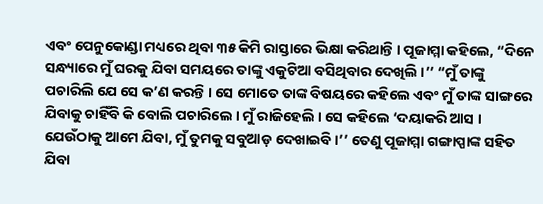ଏବଂ ପେନୁକୋଣ୍ଡା ମଧ୍ୟରେ ଥିବା ୩୫ କିମି ରାସ୍ତାରେ ଭିକ୍ଷା କରିଥାନ୍ତି । ପୂଜାମ୍ମା କହିଲେ, “ଦିନେ ସନ୍ଧ୍ୟାରେ ମୁଁ ଘରକୁ ଯିବା ସମୟରେ ତାଙ୍କୁ ଏକୁଟିଆ ବସିଥିବାର ଦେଖିଲି ।’’ “ମୁଁ ତାଙ୍କୁ ପଚାରିଲି ଯେ ସେ କ’ଣ କରନ୍ତି । ସେ ମୋତେ ତାଙ୍କ ବିଷୟରେ କହିଲେ ଏବଂ ମୁଁ ତାଙ୍କ ସାଙ୍ଗରେ ଯିବାକୁ ଚାହିଁବି କି ବୋଲି ପଚାରିଲେ । ମୁଁ ରାଜିହେଲି । ସେ କହିଲେ ‘ଦୟାକରି ଆସ । ଯେଉଁଠାକୁ ଆମେ ଯିବା, ମୁଁ ତୁମକୁ ସବୁଆଡ଼ ଦେଖାଇବି ।’’ ତେଣୁ ପୂଜାମ୍ମା ଗଙ୍ଗାପ୍ପାଙ୍କ ସହିତ ଯିବା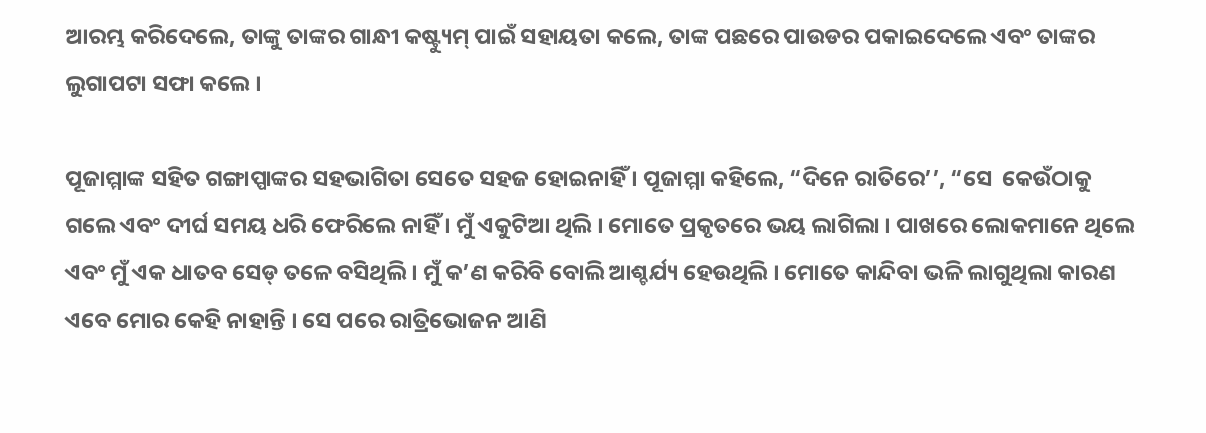ଆରମ୍ଭ କରିଦେଲେ, ତାଙ୍କୁ ତାଙ୍କର ଗାନ୍ଧୀ କଷ୍ଟ୍ୟୁମ୍ ପାଇଁ ସହାୟତା କଲେ, ତାଙ୍କ ପଛରେ ପାଉଡର ପକାଇଦେଲେ ଏବଂ ତାଙ୍କର ଲୁଗାପଟା ସଫା କଲେ ।

ପୂଜାମ୍ମାଙ୍କ ସହିତ ଗଙ୍ଗାପ୍ପାଙ୍କର ସହଭାଗିତା ସେତେ ସହଜ ହୋଇନାହିଁ । ପୂଜାମ୍ମା କହିଲେ, “ଦିନେ ରାତିରେ’’, “ସେ  କେଉଁଠାକୁ ଗଲେ ଏବଂ ଦୀର୍ଘ ସମୟ ଧରି ଫେରିଲେ ନାହିଁ । ମୁଁ ଏକୁଟିଆ ଥିଲି । ମୋତେ ପ୍ରକୃତରେ ଭୟ ଲାଗିଲା । ପାଖରେ ଲୋକମାନେ ଥିଲେ ଏବଂ ମୁଁ ଏକ ଧାତବ ସେଡ୍ ତଳେ ବସିଥିଲି । ମୁଁ କ’ଣ କରିବି ବୋଲି ଆଶ୍ଚର୍ଯ୍ୟ ହେଉଥିଲି । ମୋତେ କାନ୍ଦିବା ଭଳି ଲାଗୁଥିଲା କାରଣ ଏବେ ମୋର କେହି ନାହାନ୍ତି । ସେ ପରେ ରାତ୍ରିଭୋଜନ ଆଣି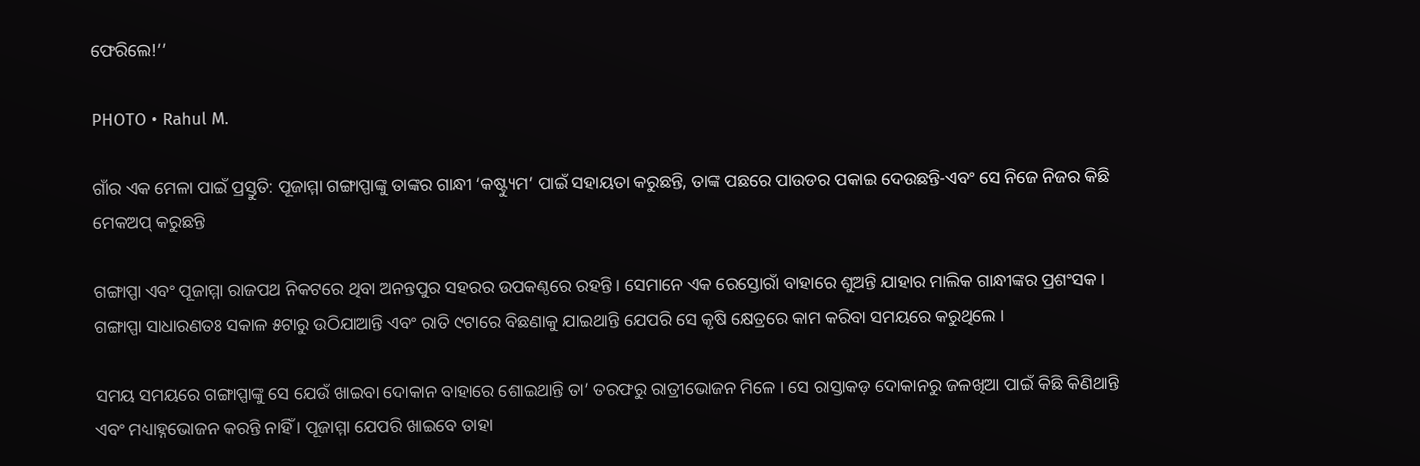ଫେରିଲେ!’’

PHOTO • Rahul M.

ଗାଁର ଏକ ମେଳା ପାଇଁ ପ୍ରସ୍ତୁତି: ପୂଜାମ୍ମା ଗଙ୍ଗାପ୍ପାଙ୍କୁ ତାଙ୍କର ଗାନ୍ଧୀ ‘କଷ୍ଟ୍ୟୁମ’ ପାଇଁ ସହାୟତା କରୁଛନ୍ତି, ତାଙ୍କ ପଛରେ ପାଉଡର ପକାଇ ଦେଉଛନ୍ତି-ଏବଂ ସେ ନିଜେ ନିଜର କିଛି ମେକଅପ୍ କରୁଛନ୍ତି

ଗଙ୍ଗାପ୍ପା ଏବଂ ପୂଜାମ୍ମା ରାଜପଥ ନିକଟରେ ଥିବା ଅନନ୍ତପୁର ସହରର ଉପକଣ୍ଠରେ ରହନ୍ତି । ସେମାନେ ଏକ ରେସ୍ତୋରାଁ ବାହାରେ ଶୁଅନ୍ତି ଯାହାର ମାଲିକ ଗାନ୍ଧୀଙ୍କର ପ୍ରଶଂସକ । ଗଙ୍ଗାପ୍ପା ସାଧାରଣତଃ ସକାଳ ୫ଟାରୁ ଉଠିଯାଆନ୍ତି ଏବଂ ରାତି ୯ଟାରେ ବିଛଣାକୁ ଯାଇଥାନ୍ତି ଯେପରି ସେ କୃଷି କ୍ଷେତ୍ରରେ କାମ କରିବା ସମୟରେ କରୁଥିଲେ ।

ସମୟ ସମୟରେ ଗଙ୍ଗାପ୍ପାଙ୍କୁ ସେ ଯେଉଁ ଖାଇବା ଦୋକାନ ବାହାରେ ଶୋଇଥାନ୍ତି ତା’ ତରଫରୁ ରାତ୍ରୀଭୋଜନ ମିଳେ । ସେ ରାସ୍ତାକଡ଼ ଦୋକାନରୁ ଜଳଖିଆ ପାଇଁ କିଛି କିଣିଥାନ୍ତି ଏବଂ ମଧ୍ୟାହ୍ନଭୋଜନ କରନ୍ତି ନାହିଁ । ପୂଜାମ୍ମା ଯେପରି ଖାଇବେ ତାହା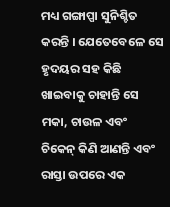ମଧ୍ୟ ଗଙ୍ଗାପ୍ପା ସୁନିଶ୍ଚିତ କରନ୍ତି । ଯେତେବେଳେ ସେ ହୃଦୟର ସହ କିଛି ଖାଇବାକୁ ଚାହାନ୍ତି ସେ ମକା, ଚାଉଳ ଏବଂ ଚିକେନ୍ କିଣି ଆଣନ୍ତି ଏବଂ ରାସ୍ତା ଉପରେ ଏକ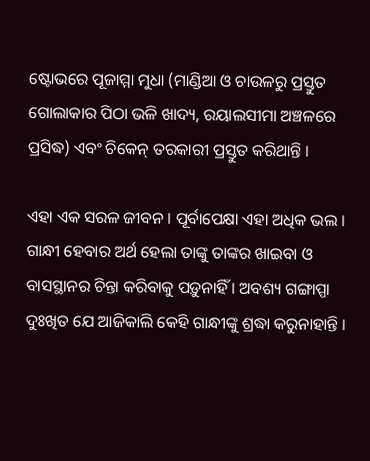ଷ୍ଟୋଭରେ ପୂଜାମ୍ମା ମୁଧା (ମାଣ୍ଡିଆ ଓ ଚାଉଳରୁ ପ୍ରସ୍ତୁତ ଗୋଲାକାର ପିଠା ଭଳି ଖାଦ୍ୟ, ରୟାଲସୀମା ଅଞ୍ଚଳରେ ପ୍ରସିଦ୍ଧ) ଏବଂ ଚିକେନ୍ ତରକାରୀ ପ୍ରସ୍ତୁତ କରିଥାନ୍ତି ।

ଏହା ଏକ ସରଳ ଜୀବନ । ପୂର୍ବାପେକ୍ଷା ଏହା ଅଧିକ ଭଲ । ଗାନ୍ଧୀ ହେବାର ଅର୍ଥ ହେଲା ତାଙ୍କୁ ତାଙ୍କର ଖାଇବା ଓ ବାସସ୍ଥାନର ଚିନ୍ତା କରିବାକୁ ପଡ଼ୁନାହିଁ । ଅବଶ୍ୟ ଗଙ୍ଗାପ୍ପା ଦୁଃଖିତ ଯେ ଆଜିକାଲି କେହି ଗାନ୍ଧୀଙ୍କୁ ଶ୍ରଦ୍ଧା କରୁନାହାନ୍ତି ।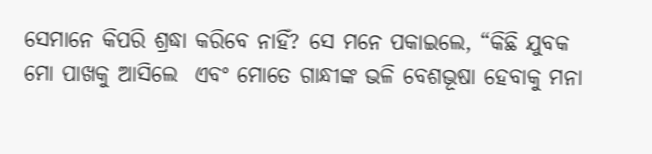ସେମାନେ କିପରି ଶ୍ରଦ୍ଧା କରିବେ ନାହିଁ? ସେ ମନେ ପକାଇଲେ, “କିଛି ଯୁବକ ମୋ ପାଖକୁ ଆସିଲେ  ଏବଂ ମୋତେ ଗାନ୍ଧୀଙ୍କ ଭଳି ବେଶଭୂଷା ହେବାକୁ ମନା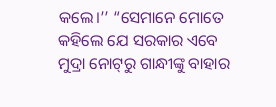କଲେ।’’ “ସେମାନେ ମୋତେ କହିଲେ ଯେ ସରକାର ଏବେ ମୁଦ୍ରା ନୋଟ୍‌ରୁ ଗାନ୍ଧୀଙ୍କୁ ବାହାର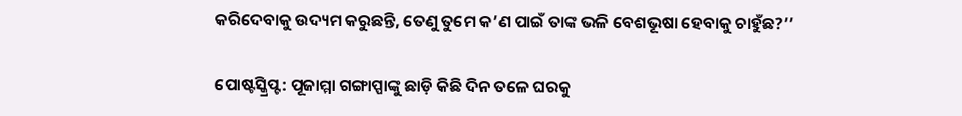କରିଦେବାକୁ ଉଦ୍ୟମ କରୁଛନ୍ତି, ତେଣୁ ତୁମେ କ’ଣ ପାଇଁ ତାଙ୍କ ଭଳି ବେଶଭୂଷା ହେବାକୁ ଚାହୁଁଛ?’’

ପୋଷ୍ଟସ୍କ୍ରିପ୍ଟ: ପୂଜାମ୍ମା ଗଙ୍ଗାପ୍ପାଙ୍କୁ ଛାଡ଼ି କିଛି ଦିନ ତଳେ ଘରକୁ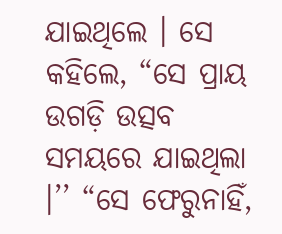ଯାଇଥିଲେ । ସେ କହିଲେ, “ସେ ପ୍ରାୟ ଉଗଡ଼ି ଉତ୍ସବ ସମୟରେ ଯାଇଥିଲା ।’’ “ସେ ଫେରୁନାହିଁ,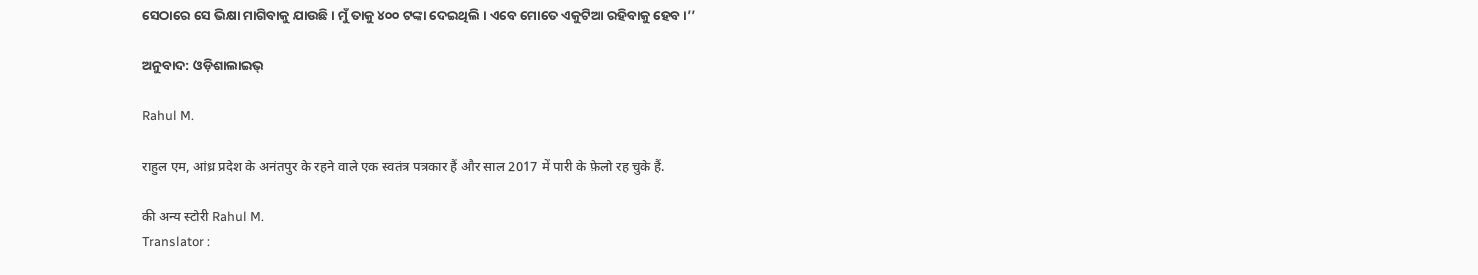ସେଠାରେ ସେ ଭିକ୍ଷା ମାଗିବାକୁ ଯାଉଛି । ମୁଁ ତାକୁ ୪୦୦ ଟଙ୍କା ଦେଇଥିଲି । ଏବେ ମୋତେ ଏକୁଟିଆ ରହିବାକୁ ହେବ ।’’

ଅନୁବାଦ: ଓଡ଼ିଶାଲାଇଭ୍‍

Rahul M.

राहुल एम, आंध्र प्रदेश के अनंतपुर के रहने वाले एक स्वतंत्र पत्रकार हैं और साल 2017 में पारी के फ़ेलो रह चुके हैं.

की अन्य स्टोरी Rahul M.
Translator :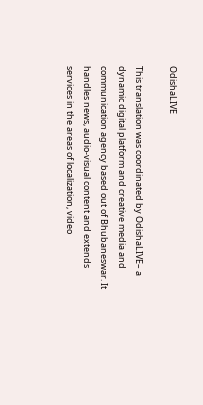OdishaLIVE

This translation was coordinated by OdishaLIVE– a dynamic digital platform and creative media and communication agency based out of Bhubaneswar. It handles news, audio-visual content and extends services in the areas of localization, video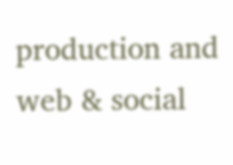production and web & social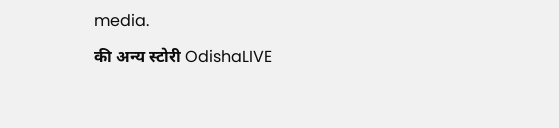media.

की अन्य स्टोरी OdishaLIVE